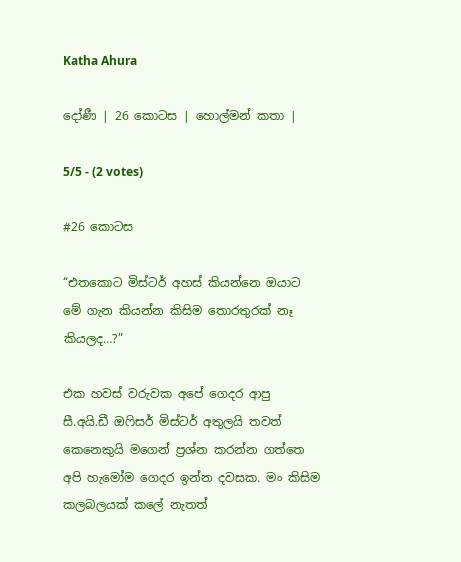Katha Ahura

දෝණී | 26 කොටස | හොල්මන් කතා |

5/5 - (2 votes)

#26 කොටස

“එතකොට මිස්ටර් අහස් කියන්නෙ ඔයාට මේ ගැන කියන්න කිසිම තොරතුරක් නෑ කියලද…?”

එක හවස් වරුවක අපේ ගෙදර ආපු සී.අයි.ඩී ඔෆිසර් මිස්ටර් අතුලයි තවත් කෙනෙකුයි මගෙන් ප්‍රශ්න කරන්න ගත්තෙ අපි හැමෝම ගෙදර ඉන්න දවසක. මං කිසිම කලබලයක් කලේ නැතත්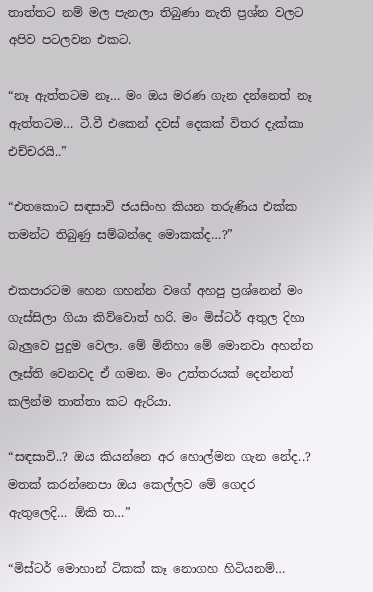තාත්තට නම් මල පැනලා තිබුණා නැති ප්‍රශ්න වලට අපිව පටලවන එකට.

“නෑ ඇත්තටම නෑ… මං ඔය මරණ ගැන දන්නෙත් නෑ ඇත්තටම… ටී.වී එකෙන් දවස් දෙකක් විතර දැක්කා එච්චරයි..”

“එතකොට සඳසාවි ජයසිංහ කියන තරුණිය එක්ක තමන්ට තිබුණු සම්බන්දෙ මොකක්ද…?”

එකපාරටම හෙන ගහන්න වගේ අහපු ප්‍රශ්නෙන් මං ගැස්සිලා ගියා කිව්වොත් හරි. මං මිස්ටර් අතුල දිහා බැලුවෙ පුදුම වෙලා. මේ මිනිහා මේ මොනවා අහන්න ලෑස්ති වෙනවද ඒ ගමන. මං උත්තරයක් දෙන්නත් කලින්ම තාත්තා කට ඇරියා.

“සඳසාවි..? ඔය කියන්නෙ අර හොල්මන ගැන නේද..? මතක් කරන්නෙපා ඔය කෙල්ලව මේ ගෙදර ඇතුලෙදි… ඕකි ත…”

“මිස්ටර් මොහාන් ටිකක් කෑ නොගහ හිටියනම්…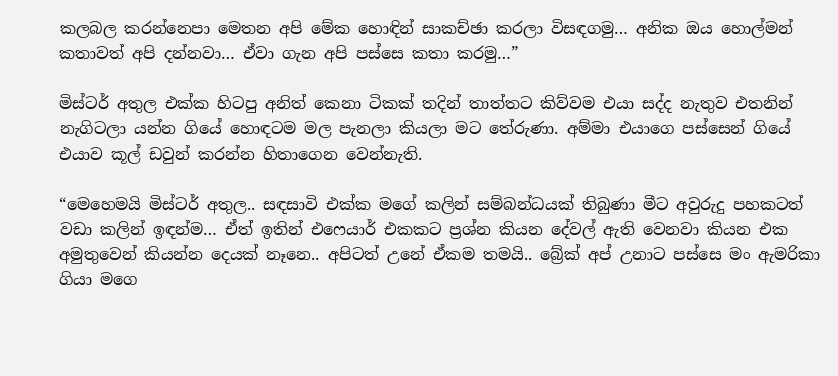කලබල කරන්නෙපා මෙතන අපි මේක හොඳින් සාකච්ඡා කරලා විසඳගමු… අනික ඔය හොල්මන් කතාවත් අපි දන්නවා… ඒවා ගැන අපි පස්සෙ කතා කරමු…”

මිස්ටර් අතුල එක්ක හිටපු අනිත් කෙනා ටිකක් තදින් තාත්තට කිව්වම එයා සද්ද නැතුව එතනින් නැගිටලා යන්න ගියේ හොඳටම මල පැනලා කියලා මට තේරුණා. අම්මා එයාගෙ පස්සෙන් ගියේ එයාව කූල් ඩවුන් කරන්න හිතාගෙන වෙන්නැති.

“මෙහෙමයි මිස්ටර් අතුල.. සඳසාවි එක්ක මගේ කලින් සම්බන්ධයක් තිබුණා මීට අවුරුදු පහකටත් වඩා කලින් ඉඳන්ම… ඒත් ඉතින් එෆෙයාර් එකකට ප්‍රශ්න කියන දේවල් ඇති වෙනවා කියන එක අමුතුවෙන් කියන්න දෙයක් නෑනෙ.. අපිටත් උනේ ඒකම තමයි.. බ්‍රේක් අප් උනාට පස්සෙ මං ඇමරිකා ගියා මගෙ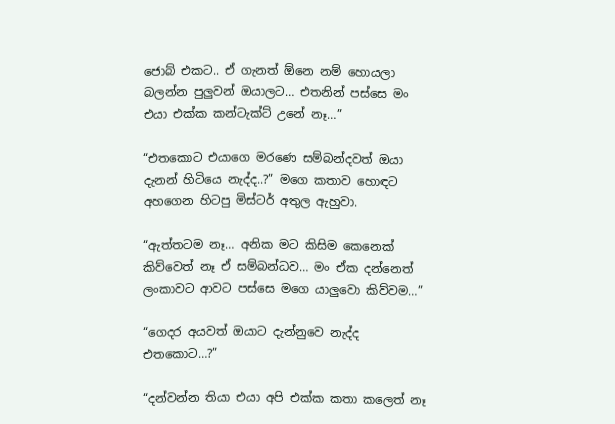ජොබ් එකට.. ඒ ගැනත් ඕනෙ නම් හොයලා බලන්න පුලුවන් ඔයාලට… එතනින් පස්සෙ මං එයා එක්ක කන්ටැක්ට් උනේ නෑ…”

“එතකොට එයාගෙ මරණෙ සම්බන්දවත් ඔයා දැනන් හිටියෙ නැද්ද..?” මගෙ කතාව හොඳට අහගෙන හිටපු මිස්ටර් අතුල ඇහුවා.

“ඇත්තටම නෑ… අනික මට කිසිම කෙනෙක් කිව්වෙත් නෑ ඒ සම්බන්ධව… මං ඒක දන්නෙත් ලංකාවට ආවට පස්සෙ මගෙ යාලුවො කිව්වම…”

“ගෙදර අයවත් ඔයාට දැන්නුවෙ නැද්ද එතකොට…?”

“දන්වන්න තියා එයා අපි එක්ක කතා කලෙත් නෑ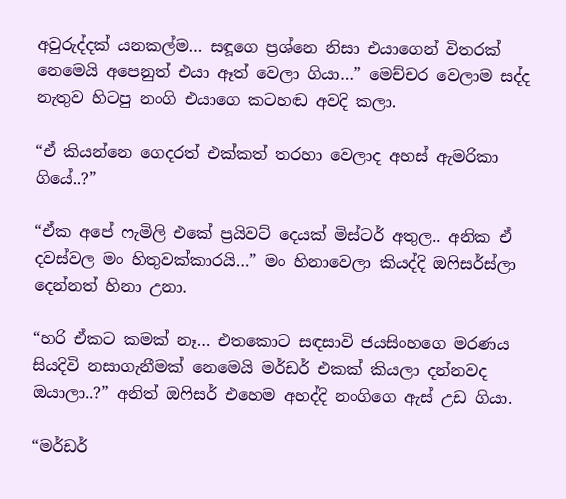අවුරුද්දක් යනකල්ම… සඳූගෙ ප්‍රශ්නෙ නිසා එයාගෙන් විතරක් නෙමෙයි අපෙනුත් එයා ඈත් වෙලා ගියා…” මෙච්චර වෙලාම සද්ද නැතුව හිටපු නංගි එයාගෙ කටහඬ අවදි කලා.

“ඒ කියන්නෙ ගෙදරත් එක්කත් තරහා වෙලාද අහස් ඇමරිකා ගියේ..?”

“ඒක අපේ ෆැමිලි එකේ ප්‍රයිවට් දෙයක් මිස්ටර් අතුල.. අනික ඒ දවස්වල මං හිතුවක්කාරයි…” මං හිනාවෙලා කියද්දි ඔෆිසර්ස්ලා දෙන්නත් හිනා උනා.

“හරි ඒකට කමක් නෑ… එතකොට සඳසාවි ජයසිංහගෙ මරණය සියදිවි නසාගැනීමක් නෙමෙයි මර්ඩර් එකක් කියලා දන්නවද ඔයාලා..?” අනිත් ඔෆිසර් එහෙම අහද්දි නංගිගෙ ඇස් උඩ ගියා.

“මර්ඩර්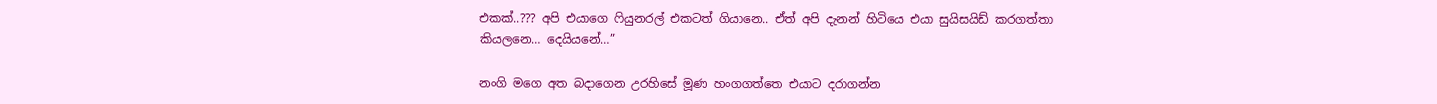එකක්..??? අපි එයාගෙ ෆියුනරල් එකටත් ගියානෙ.. ඒත් අපි දැනන් හිටියෙ එයා සුයිසයිඩ් කරගත්තා කියලනෙ… දෙයියනේ…”

නංගි මගෙ අත බදාගෙන උරහිසේ මූණ හංගගත්තෙ එයාට දරාගන්න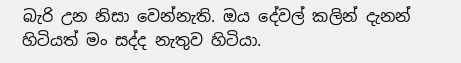බැරි උන නිසා වෙන්නැති. ඔය දේවල් කලින් දැනන් හිටියත් මං සද්ද නැතුව හිටියා.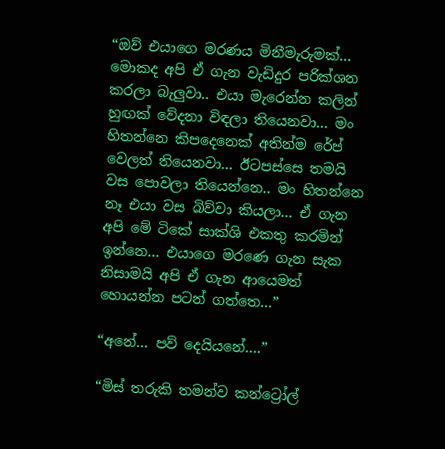“ඔව් එයාගෙ මරණය මිනීමැරුමක්… මොකද අපි ඒ ගැන වැඩිදුර පරික්ශන කරලා බැලුවා.. එයා මැරෙන්න කලින් හුඟක් වේදනා විඳලා තියෙනවා… මං හිතන්නෙ කිපදෙනෙක් අතින්ම රේප් වෙලත් තියෙනවා… ඊටපස්සෙ තමයි වස පොවලා තියෙන්නෙ.. මං හිතන්නෙ නෑ එයා වස බිව්වා කියලා… ඒ ගැන අපි මේ ටිකේ සාක්ශි එකතු කරමින් ඉන්නෙ… එයාගෙ මරණෙ ගැන සැක නිසාමයි අපි ඒ ගැන ආයෙමත් හොයන්න පටන් ගත්තෙ…”

“අනේ… පව් දෙයියනේ….”

“මිස් තරුකි තමන්ව කන්ට්‍රෝල්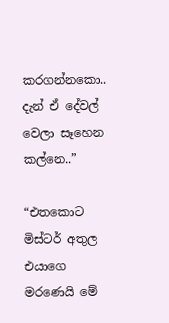කරගන්නකො.. දැන් ඒ දේවල් වෙලා සෑහෙන කල්නෙ..”

“එතකොට මිස්ටර් අතුල එයාගෙ මරණෙයි මේ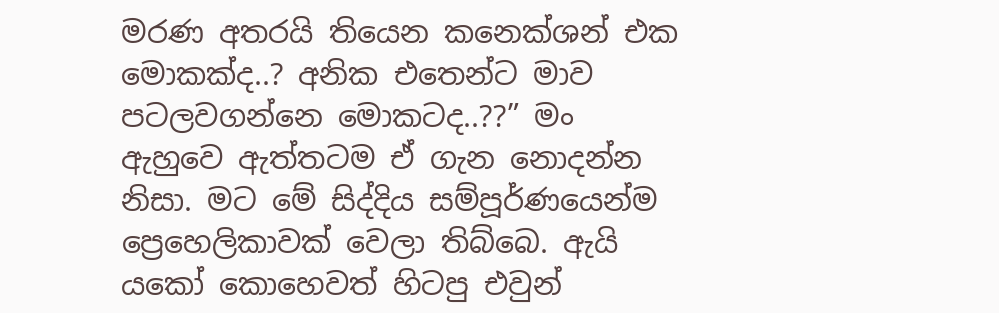මරණ අතරයි තියෙන කනෙක්ශන් එක මොකක්ද..? අනික එතෙන්ට මාව පටලවගන්නෙ මොකටද..??” මං ඇහුවෙ ඇත්තටම ඒ ගැන නොදන්න නිසා. මට මේ සිද්දිය සම්පූර්ණයෙන්ම ප්‍රෙහෙලිකාවක් වෙලා තිබ්බෙ. ඇයි යකෝ කොහෙවත් හිටපු එවුන්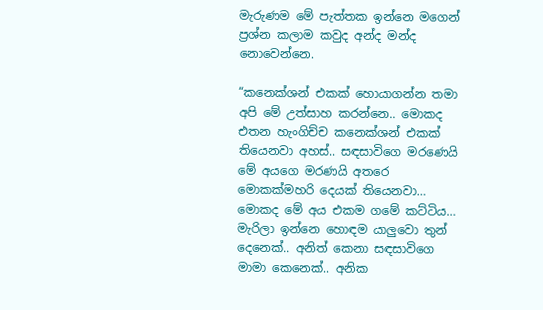මැරුණම මේ පැත්තක ඉන්නෙ මගෙන් ප්‍රශ්න කලාම කවුද අන්ද මන්ද නොවෙන්නෙ.

“කනෙක්ශන් එකක් හොයාගන්න තමා අපි මේ උත්සාහ කරන්නෙ.. මොකද එතන හැංගිච්ච කනෙක්ශන් එකක් තියෙනවා අහස්.. සඳසාවිගෙ මරණෙයි මේ අයගෙ මරණයි අතරෙ මොකක්මහරි දෙයක් තියෙනවා… මොකද මේ අය එකම ගමේ කට්ටිය… මැරිලා ඉන්නෙ හොඳම යාලුවො තුන් දෙනෙක්.. අනිත් කෙනා සඳසාවිගෙ මාමා කෙනෙක්.. අනික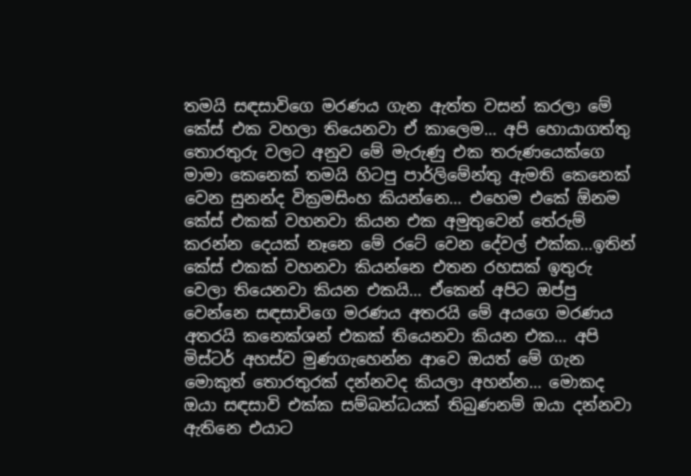තමයි සඳසාවිගෙ මරණය ගැන ඇත්ත වසන් කරලා මේ කේස් එක වහලා තියෙනවා ඒ කාලෙම… අපි හොයාගත්තු තොරතුරු වලට අනුව මේ මැරුණු එක තරුණයෙක්ගෙ මාමා කෙනෙක් තමයි හිටපු පාර්ලිමේන්තු ඇමති කෙනෙක් වෙන සුනන්ද වික්‍රමසිංහ කියන්නෙ… එහෙම එකේ ඕනම කේස් එකක් වහනවා කියන එක අමුතුවෙන් තේරුම් කරන්න දෙයක් නෑනෙ මේ රටේ වෙන දේවල් එක්ක…ඉතින් කේස් එකක් වහනවා කියන්නෙ එතන රහසක් ඉතුරු වෙලා තියෙනවා කියන එකයි… ඒකෙන් අපිට ඔප්පු වෙන්නෙ සඳසාවිගෙ මරණය අතරයි මේ අයගෙ මරණය අතරයි කනෙක්ශන් එකක් තියෙනවා කියන එක… අපි මිස්ටර් අහස්ව මුණගැහෙන්න ආවෙ ඔයත් මේ ගැන මොකුත් තොරතුරක් දන්නවද කියලා අහන්න… මොකද ඔයා සඳසාවි එක්ක සම්බන්ධයක් තිබුණනම් ඔයා දන්නවා ඇතිනෙ එයාට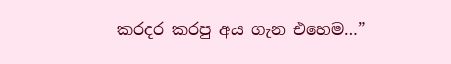කරදර කරපු අය ගැන එහෙම…”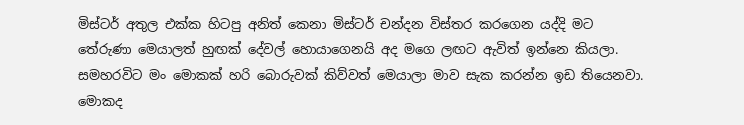මිස්ටර් අතුල එක්ක හිටපු අනිත් කෙනා මිස්ටර් චන්දන විස්තර කරගෙන යද්දි මට තේරුණා මෙයාලත් හුඟක් දේවල් හොයාගෙනයි අද මගෙ ලඟට ඇවිත් ඉන්නෙ කියලා. සමහරවිට මං මොකක් හරි බොරුවක් කිව්වත් මෙයාලා මාව සැක කරන්න ඉඩ තියෙනවා. මොකද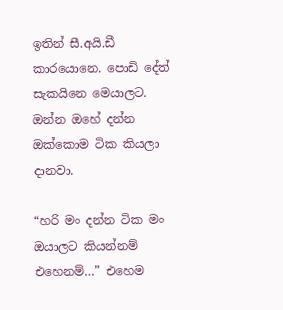ඉතින් සී.අයි.ඩී කාරයොනෙ. පොඩි දේත් සැකයිනෙ මෙයාලට. ඔන්න ඔහේ දන්න ඔක්කොම ටික කියලා දානවා.

“හරි මං දන්න ටික මං ඔයාලට කියන්නම් එහෙනම්…” එහෙම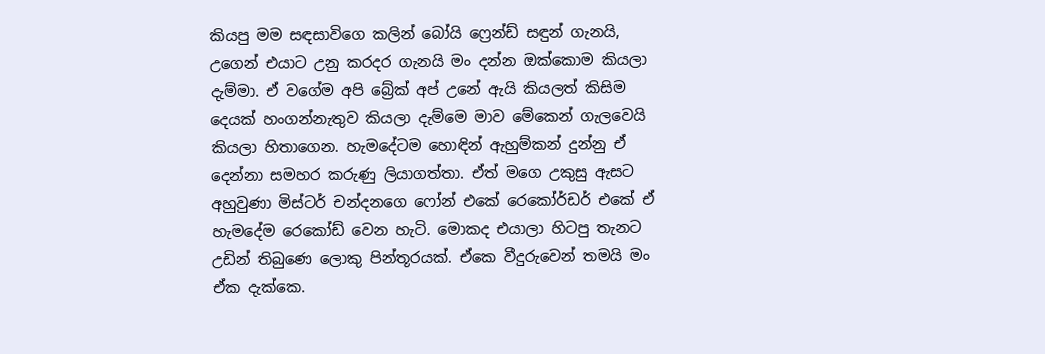කියපු මම සඳසාවිගෙ කලින් බෝයි ෆ්‍රෙන්ඩ් සඳුන් ගැනයි, උගෙන් එයාට උනු කරදර ගැනයි මං දන්න ඔක්කොම කියලා දැම්මා. ඒ වගේම අපි බ්‍රේක් අප් උනේ ඇයි කියලත් කිසිම දෙයක් හංගන්නැතුව කියලා දැම්මෙ මාව මේකෙන් ගැලවෙයි කියලා හිතාගෙන. හැමදේටම හොඳින් ඇහුම්කන් දුන්නු ඒ දෙන්නා සමහර කරුණු ලියාගත්තා. ඒත් මගෙ උකුසු ඇසට අහුවුණා මිස්ටර් චන්දනගෙ ෆෝන් එකේ රෙකෝර්ඩර් එකේ ඒ හැමදේම ‍රෙකෝඩ් වෙන හැටි. මොකද එයාලා හිටපු තැනට උඩින් තිබුණෙ ලොකු පින්තූරයක්. ඒකෙ වීදුරුවෙන් තමයි මං ඒක දැක්කෙ.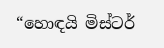“හොඳයි මිස්ටර්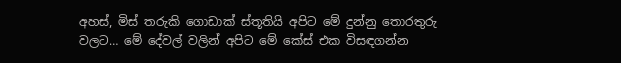අහස්, මිස් තරුකි ගොඩාක් ස්තූතියි අපිට මේ දුන්නු තොරතුරු වලට… මේ දේවල් වලින් අපිට මේ කේස් එක විසඳගන්න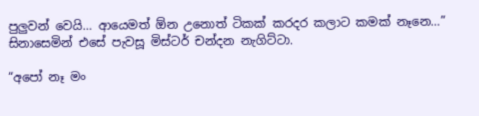පුලුවන් වෙයි… ආයෙමත් ඕන උනොත් ටිකක් කරදර කලාට කමක් නෑනෙ…” සිනාසෙමින් එසේ පැවසූ මිස්ටර් චන්දන නැගිට්ටා.

“අපෝ නෑ මං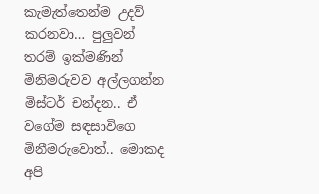කැමැත්තෙන්ම උදව් කරනවා… පුලුවන් තරම් ඉක්මණින් මිනිමරුවව අල්ලගන්න මිස්ටර් චන්දන.. ඒ වගේම සඳසාවිගෙ මිනීමරුවොත්.. මොකද අපි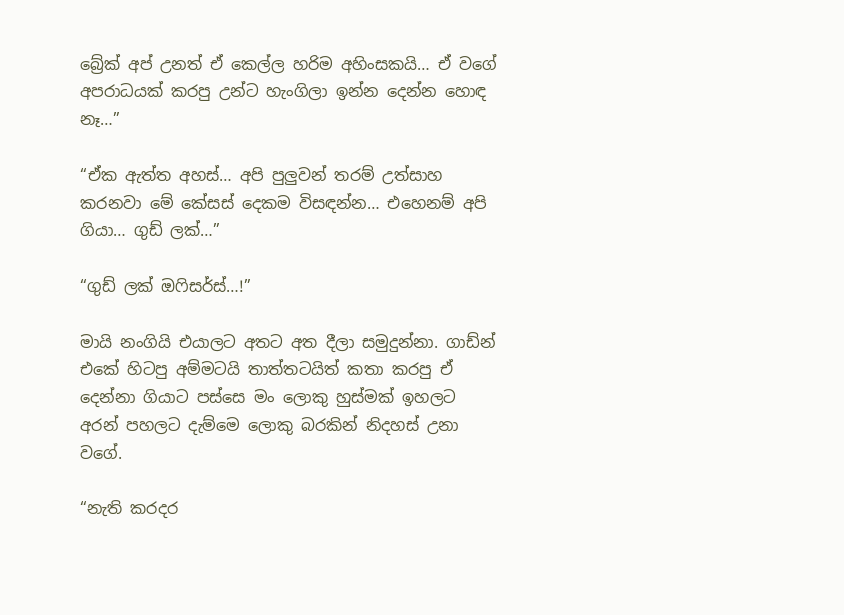බ්‍රේක් අප් උනත් ඒ කෙල්ල හරිම අහිංසකයි… ඒ වගේ අපරාධ‍යක් කරපු උන්ට හැංගිලා ඉන්න දෙන්න හොඳ නෑ…”

“ඒක ඇත්ත අහස්… අපි පුලුවන් තරම් උත්සාහ කරනවා මේ කේසස් දෙකම විසඳන්න… එහෙනම් අපි ගියා… ගුඩ් ලක්…”

“ගුඩ් ලක් ඔෆිසර්ස්…!”

මායි නංගියි එයාලට අතට අත දීලා සමුදුන්නා. ගාඩ්න් එකේ හිටපු අම්මටයි තාත්තටයිත් කතා කරපු ඒ දෙන්නා ගියාට පස්සෙ මං ලොකු හුස්මක් ඉහලට අරන් පහලට දැම්මෙ ලොකු බරකින් නිදහස් උනා වගේ.

“නැති කරදර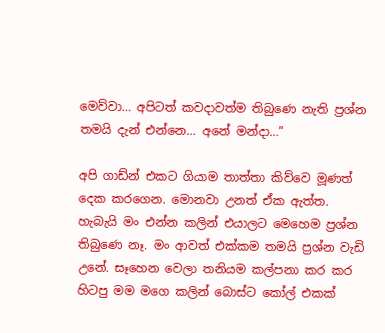මෙව්වා… අපිටත් කවදාවත්ම තිබුණෙ නැති ප්‍රශ්න තමයි දැන් එන්නෙ… අනේ මන්දා…”

අපි ගාඩ්න් එකට ගියාම තාත්තා කිව්වෙ මූණත් දෙක කරගෙන. මොනවා උනත් ඒක ඇත්ත. හැබැයි මං එන්න කලින් එයාලට මෙහෙම ප්‍රශ්න තිබුණෙ නෑ. මං ආවත් එක්කම තමයි ප්‍රශ්න වැඩි උනේ. සෑහෙන වෙලා තනියම කල්පනා කර කර හිටපු මම මගෙ කලින් බොස්ට කෝල් එකක්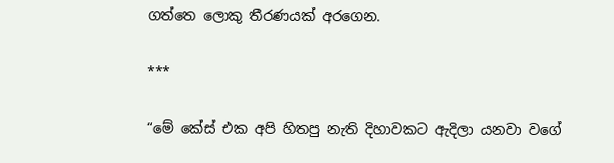ගත්තෙ ලොකු තීරණයක් අරගෙන.

***

“මේ කේස් එක අපි හිතපු නැති දිහාවකට ඇදිලා යනවා වගේ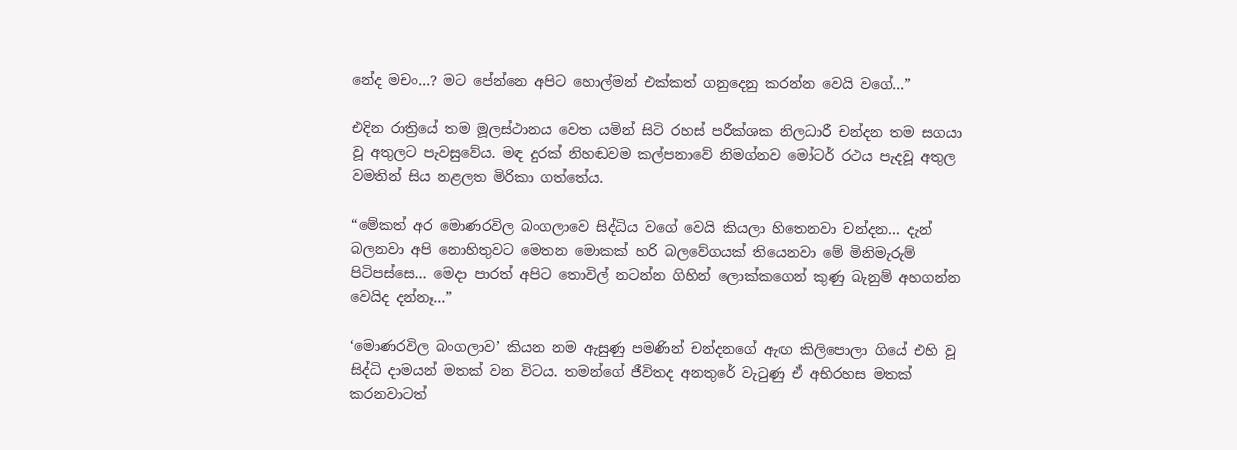නේද මචං…? මට පේන්නෙ අපිට හොල්මන් එක්කත් ගනුදෙනු කරන්න වෙයි වගේ…”

එදින රාත්‍රියේ තම මූලස්ථානය වෙත යමින් සිටි රහස් පරීක්ශක නිලධාරී චන්දන තම සගයා වූ අතුලට පැවසුවේය. මඳ දුරක් නිහඬවම කල්පනාවේ නිමග්නව මෝටර් රථය පැදවූ අතුල වමතින් සිය නළලත මිරිකා ගත්තේය.

“මේකත් අර මොණරවිල බංගලාවෙ සිද්ධිය වගේ වෙයි කියලා හිතෙනවා චන්දන… දැන් බලනවා අපි නොහිතුවට මෙතන මොකක් හරි බලවේගයක් තියෙනවා මේ මිනිමැරුම් පිටිපස්සෙ… මෙදා පාරත් අපිට තොවිල් නටන්න ගිහින් ලොක්කගෙන් කුණු බැනුම් අහගන්න වෙයිද දන්නෑ…”

‘මොණරවිල බංගලාව’ කියන නම ඇසුණු පමණින් චන්දනගේ ඇඟ කිලිපොලා ගියේ එහි වූ සිද්ධි දාමයන් මතක් වන විටය. තමන්ගේ ජීවිතද අනතුරේ වැටුණු ඒ අභිරහස මතක් කරනවාටත්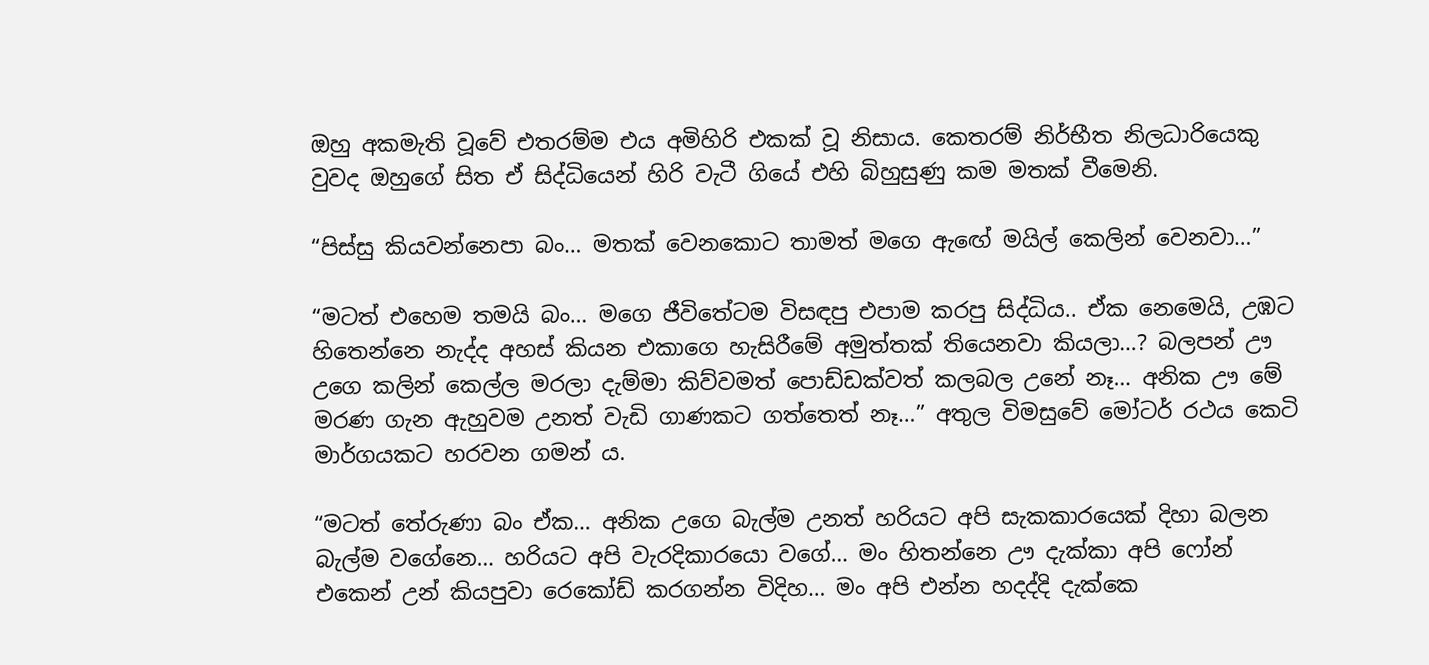ඔහු අකමැති වූවේ එතරම්ම එය අමිහිරි එකක් වූ නිසාය. කෙතරම් නිර්භීත නිලධාරියෙකු වුවද ඔහුගේ සිත ඒ සිද්ධියෙන් හිරි වැටී ගියේ එහි බිහුසුණු කම මතක් වීමෙනි.

“පිස්සු කියවන්නෙපා බං… මතක් වෙනකොට තාමත් මගෙ ඇඟේ මයිල් කෙලින් වෙනවා…”

“මටත් එහෙම තමයි බං… මගෙ ජීවිතේටම විසඳපු එපාම කරපු සිද්ධිය.. ඒක නෙමෙයි, උඹට හිතෙන්නෙ නැද්ද අහස් කියන එකාගෙ හැසිරීමේ අමුත්තක් තියෙනවා කියලා…? බලපන් ඌ උගෙ කලින් කෙල්ල මරලා දැම්මා කිව්වමත් පොඩ්ඩක්වත් කලබල උනේ නෑ… අනික ඌ මේ මරණ ගැන ඇහුවම උනත් වැඩි ගාණකට ගත්තෙත් නෑ…” අතුල විමසුවේ මෝටර් රථය කෙටි මාර්ගයකට හරවන ගමන්‍ ය.

“මටත් තේරුණා බං ඒක… අනික උගෙ බැල්ම උනත් හරියට අපි සැකකාරයෙක් දිහා බලන බැල්ම වගේනෙ… හරියට අපි වැරදිකාරයො වගේ… මං හිතන්නෙ ඌ දැක්කා අපි ෆෝන් එකෙන් උන් කියපුවා රෙකෝඩ් කරගන්න විදිහ… මං අපි එන්න හදද්දි දැක්කෙ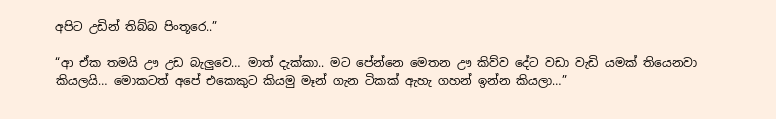අපිට උඩින් තිබ්බ පිංතූරෙ..”

“ආ ඒක තමයි ඌ උඩ බැලුවෙ… මාත් දැක්කා.. මට පේන්නෙ මෙතන ඌ කිව්ව දේට වඩා වැඩි යමක් තියෙනවා කියලයි… මොකටත් අපේ එකෙකුට කියමු මෑන් ගැන ටිකක් ඇහැ ගහන් ඉන්න කියලා…”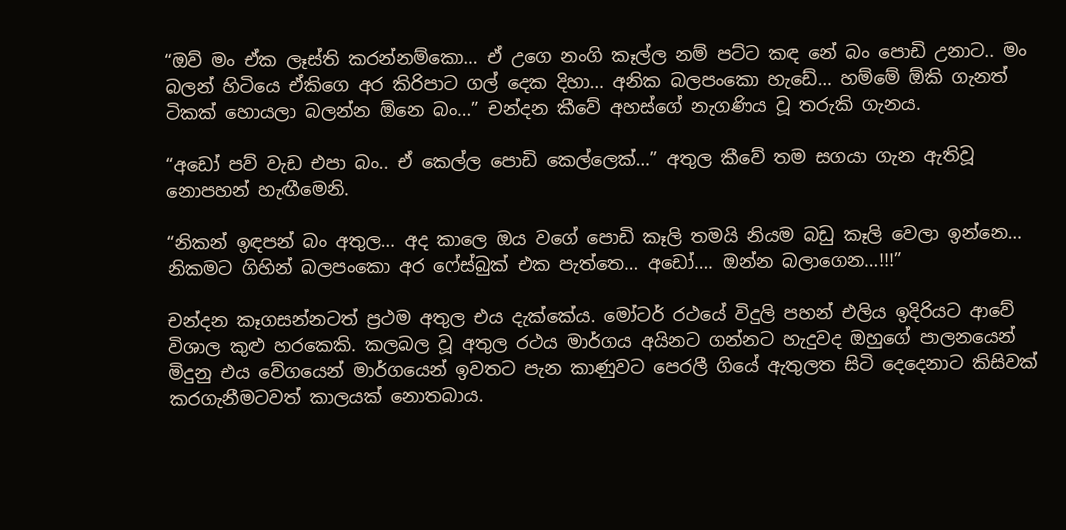“ඔව් මං ඒක ලෑස්ති කරන්නම්කො… ඒ උගෙ නංගි කෑල්ල නම් පට්ට කඳ නේ බං පොඩි උනාට.. මං බලන් හිටියෙ ඒකිගෙ අර කිරිපාට ගල් දෙක දිහා… අනික බලපංකො හැඩේ… හම්මේ ඕකි ගැනත් ටිකක් හොයලා බලන්න ඕනෙ බං…” චන්දන කීවේ අහස්ගේ නැගණිය වූ තරුකි ගැනය.

“අඩෝ පව් වැඩ එපා බං.. ඒ කෙල්ල පොඩි කෙල්ලෙක්…” අතුල කීවේ තම සගයා ගැන ඇතිවූ නොපහන් හැඟීමෙනි.

“නිකන් ඉඳපන් බං අතුල… අද කාලෙ ඔය වගේ පොඩි කෑලි තමයි නියම බඩු කෑලි වෙලා ඉන්නෙ… නිකමට ගිහින් බලපංකො අර ෆේස්බුක් එක පැත්තෙ… අඩෝ…. ඔන්න බලාගෙන…!!!”

චන්දන කෑගසන්නටත් ප්‍රථම අතුල එය දැක්කේය. මෝටර් රථයේ විදුලි පහන් එලිය ඉදිරියට ආවේ විශාල කුළු හරකෙකි. කලබල වූ අතුල රථය මාර්ගය අයිනට ගන්නට හැදුවද ඔහුගේ පාලනයෙන් මිදුනු එය වේගයෙන් මාර්ගයෙන් ඉවතට පැන කාණුවට පෙරලී ගියේ ඇතුලත සිටි දෙදෙනාට කිසිවක් කරගැනීමටවත් කාලයක් නොතබාය.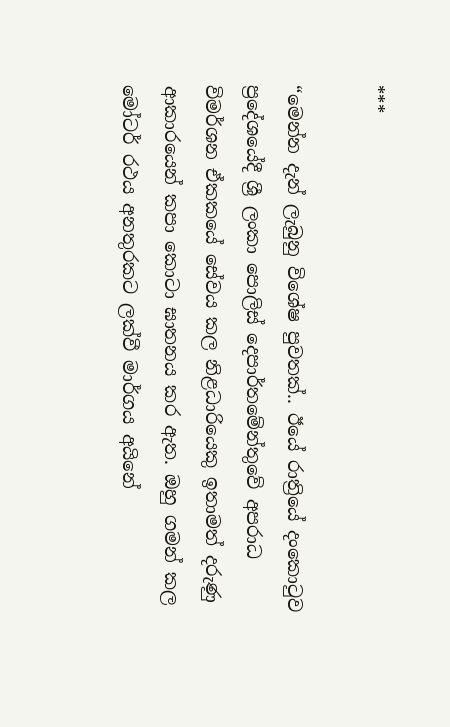***

“මෙන්න දැන් ලැබුනු විශේෂ පුවතක්.. ඊ‍යේ රාත්‍රියේ දංකොටුව ප්‍රදේශයේදී ශ්‍රී ලංකා පොලිස් දෙපාර්තමේන්තුවේ අපරාධ විමර්ශන ඒකකයේ සේවය කල නිළධාරියෙකු ඉතාමත් දරුණු ආකාරයෙන් කපා කොටා ඝාතනය කර ඇත. ඔහු ගමන් කල මෝටර් රථය අනතුරකට ලක්වී මාර්ගය අයිනේ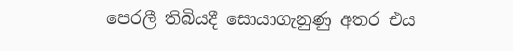පෙරලී තිබියදී සොයාගැනුණු අතර එය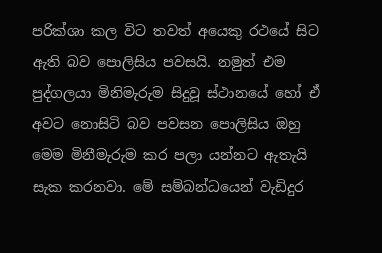පරික්ශා කල විට තවත් අයෙකු රථයේ සිට ඇති බව පොලිසිය පවසයි. නමුත් එම පුද්ගලයා මිනිමැරුම සිදුවූ ස්ථානයේ හෝ ඒ අවට නොසිටි බව පවසන පොලිසිය ඔහු මෙම මිනීමැරුම කර පලා යන්නට ඇතැයි සැක කරනවා. මේ සම්බන්ධයෙන් වැඩිදුර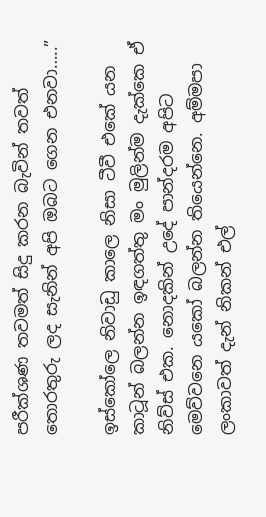පරීක්ශණ තවමත් සිදු කරන බැවින් තවත් තොරතුරු ලද සැනින් අපි ඔබට ගෙන එනවා…..”

ඉස්කෝලෙ නිවාඩු කාලෙ නිසා ටීවී එකේ යන කාටූන් බලන්න ඉඳගත්තු මං මුලින්ම දැක්කෙ ඒ නිව්ස් එක. නොදකින් උදේ පාන්දරම අපිට මෙව්වනෙ යකෝ බලන්න තියෙන්නෙ. අම්මපා ලංකාවත් දැන් නිකන් එල්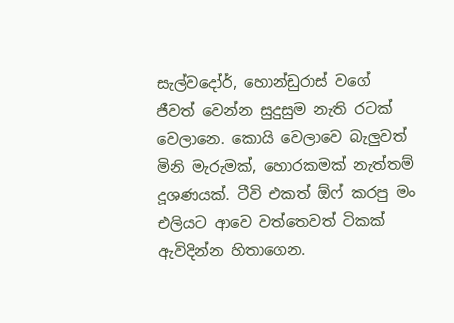සැල්වදෝර්, හොන්ඩුරාස් වගේ ජීවත් වෙන්න සුදුසුම නැති රටක් වෙලානෙ. කොයි වෙලාවෙ බැලුවත් මිනි මැරුමක්, හොරකමක් නැත්තම් දූශණයක්. ටීවි එකත් ඕෆ් කරපු මං එලියට ආවෙ වත්තෙවත් ටිකක් ඇවිදින්න හිතාගෙන.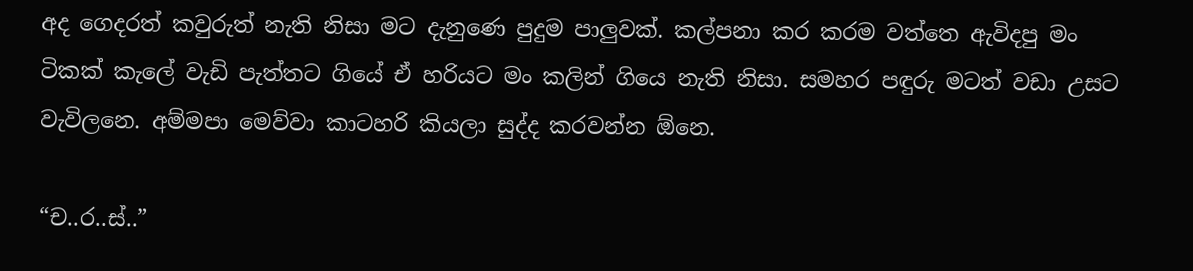අද ගෙදරත් කවුරුත් නැති නිසා මට දැනුණෙ පුදුම පාලුවක්. කල්පනා කර කරම වත්තෙ ඇවිදපු මං ටිකක් කැලේ වැඩි පැත්තට ගියේ ඒ හරියට මං කලින් ගියෙ නැති නිසා. සමහර පඳුරු මටත් වඩා උසට වැවිලනෙ. අම්මපා මෙව්වා කාටහරි කියලා සුද්ද කරවන්න ඕනෙ.

“ච..ර..ස්..”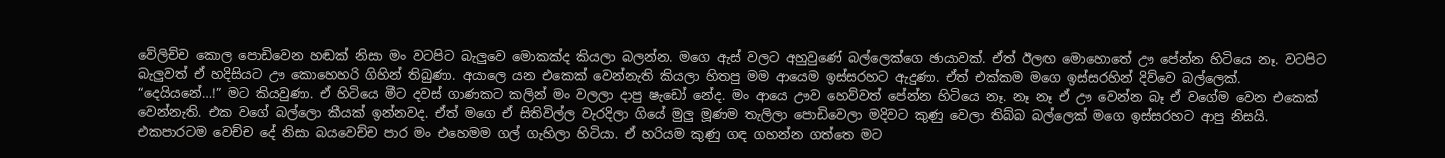වේලිච්ච කොල පොඩිවෙන හඬක් නිසා මං වටපිට බැලුවෙ මොකක්ද කියලා බලන්න. මගෙ ඇස් වලට අහුවුණේ බල්ලෙක්ගෙ ඡායාවක්. ඒත් ඊලඟ මොහොතේ ඌ පේන්න හිටියෙ නෑ. වටපිට බැලුවත් ඒ හදිසියට ඌ කොහෙහරි ගිහින් තිබුණා. අයාලෙ යන එකෙක් වෙන්නැති කියලා හිතපු මම ආයෙම ඉස්සරහට ඇදුණා. ඒත් එක්කම මගෙ ඉස්සරහින් දිව්වෙ බල්ලෙක්. “දෙයියනේ…!” මට කියවුණා. ඒ හිටියෙ මීට දවස් ගාණකට කලින් මං වලලා දාපු ෂැඩෝ නේද. මං ආයෙ ඌව හෙව්වත් පේන්න හිටියෙ නෑ. නෑ නෑ ඒ ඌ වෙන්න බෑ ඒ වගේම වෙන එකෙක් වෙන්නැති. එක වගේ බල්ලො කීයක් ඉන්නවද. ඒත් මගෙ ඒ සිතිවිල්ල වැරදිලා ගියේ මුලු මූණම තැලිලා පොඩිවෙලා මදිවට කුණු වෙලා තිබ්බ බල්ලෙක් මගෙ ඉස්සරහට ආපු නිසයි. එකපාරටම වෙච්ච දේ නිසා බයවෙච්ච පාර මං එහෙමම ගල් ගැහිලා හිටියා. ඒ හරියම කුණු ගඳ ගහන්න ගත්තෙ මට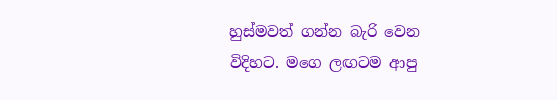හුස්මවත් ගන්න බැරි වෙන විදිහට. මගෙ ලඟටම ආපු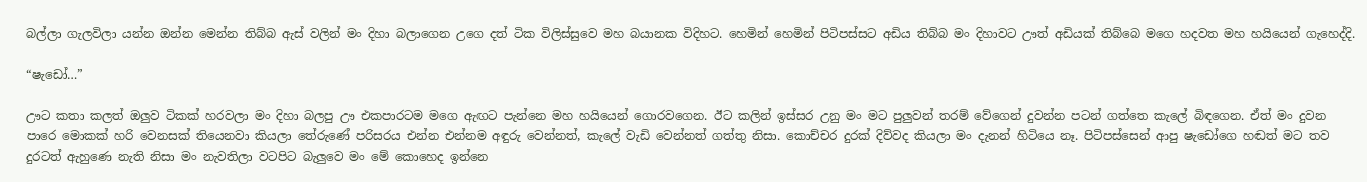බල්ලා ගැලවිලා යන්න ඔන්න මෙන්න තිබ්බ ඇස් වලින් මං දිහා බලාගෙන උගෙ දත් ටික විලිස්සුවෙ මහ බයානක විදිහට. හෙමින් හෙමින් පිටිපස්සට අඩිය තිබ්බ මං දිහාවට ඌත් අඩියක් තිබ්බෙ මගෙ හදවත මහ හ‍යියෙන් ගැහෙද්දි.

“ෂැඩෝ…”

ඌට කතා කලත් ඔලුව ටිකක් හරවලා මං දිහා බලපු ඌ එකපාරටම මගෙ ඇඟට පැන්නෙ මහ හයියෙන් ගොරවගෙන. ඊට කලින් ඉස්සර උනු මං මට පුලුවන් තරම් වේගෙන් දුවන්න පටන් ගත්තෙ කැලේ බිඳගෙන. ඒත් මං දුවන පාරෙ මොකක් හරි වෙනසක් තියෙනවා කියලා තේරුණේ පරිසරය එන්න එන්නම අඳුරු වෙන්නත්, කැලේ වැඩි වෙන්නත් ගත්තු නිසා. කොච්චර දුරක් දිව්වද කියලා මං දැනන් හිටියෙ නෑ. පිටිපස්සෙන් ආපු ෂැඩෝගෙ හඬත් මට තව දුරටත් ඇහුණෙ නැති නිසා මං නැවතිලා වටපිට බැලුවෙ මං මේ කොහෙද ඉන්නෙ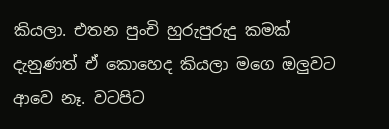කියලා. එතන පුංචි හුරුපුරුදු කමක් දැනුණත් ඒ කොහෙද කියලා මගෙ ඔලුවට ආවෙ නෑ. වටපිට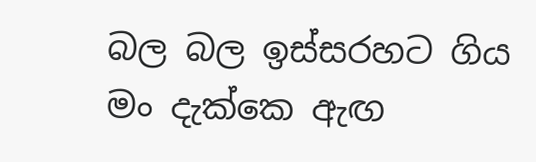බල බල ඉස්සරහට ගිය මං දැක්කෙ ඇඟ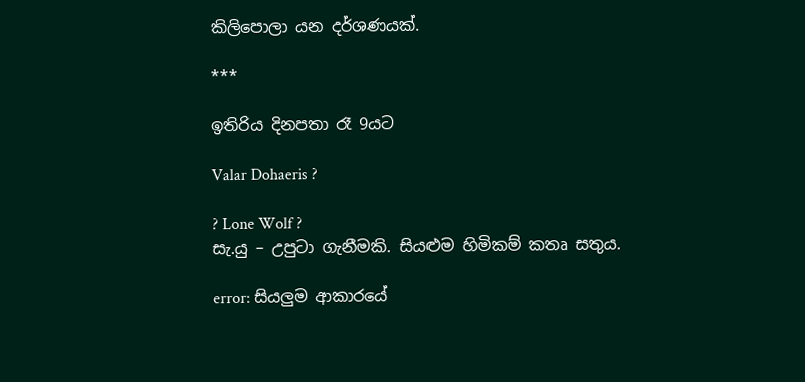කිලිපොලා යන දර්ශණයක්.

***

ඉතිරිය දිනපතා රෑ 9යට

Valar Dohaeris ?

? Lone Wolf ?
සැ.යු – උපුටා ගැනීමකි. සියළුම හිමිකම් කතෘ සතුය.

error: සියලුම ආකාරයේ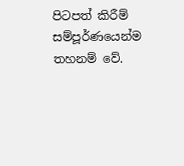පිටපත් කිරීම් සම්පූර්ණයෙන්ම තහනම් වේ.